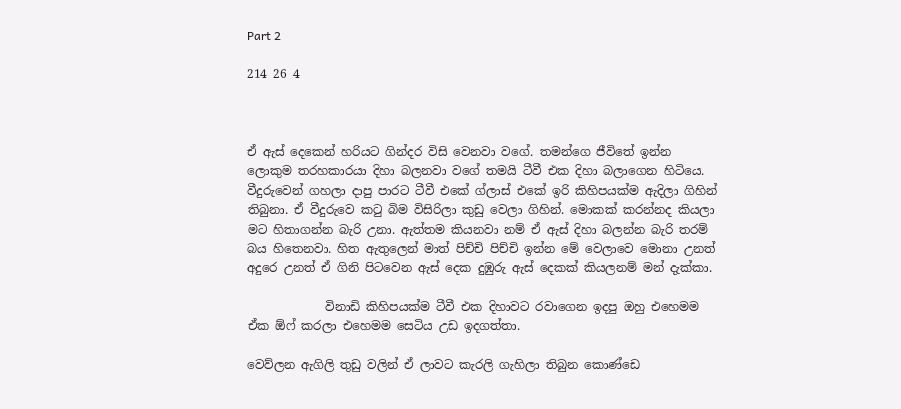Part 2

214 26 4



ඒ ඇස් දෙකෙන් හරියට ගින්දර විසි වෙනවා වගේ. තමන්ගෙ ජීවිතේ ඉන්න ලොකුම තරහකාරයා දිහා බලනවා වගේ තමයි ටීවී එක දිහා බලාගෙන හිටියෙ. වීදුරුවෙන් ගහලා දාපු පාරට ටීවී එකේ ග්ලාස් එකේ ඉරි කිහිපයක්ම ඇදිලා ගිහින් තිබුනා. ඒ වීදුරුවෙ කටු බිම විසිරිලා කුඩු වෙලා ගිහින්. මොකක් කරන්නද කියලා මට හිතාගන්න බැරි උනා. ඇත්තම කියනවා නම් ඒ ඇස් දිහා බලන්න බැරි තරම් බය හිතෙනවා. හිත ඇතුලෙන් මාත් පිච්චි පිච්චි ඉන්න මේ වෙලාවෙ මොනා උනත් අදුරෙ උනත් ඒ ගිනි පිටවෙන ඇස් දෙක දුඹුරු ඇස් දෙකක් කියලනම් මන් දැක්කා.

             විනාඩි කිහිපයක්ම ටීවී එක දිහාවට රවාගෙන ඉදපු ඔහු එහෙමම ඒක ඕෆ් කරලා එහෙමම සෙටිය උඩ ඉදගත්තා.

වෙව්ලන ඇගිලි තුඩු වලින් ඒ ලාවට කැරලි ගැහිලා තිබුන කොණ්ඩෙ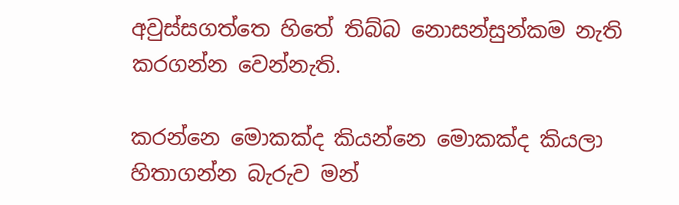අවුස්සගත්තෙ හිතේ තිබ්බ නොසන්සුන්කම නැති කරගන්න වෙන්නැති.

කරන්නෙ මොකක්ද කියන්නෙ මොකක්ද කියලා හිතාගන්න බැරුව මන්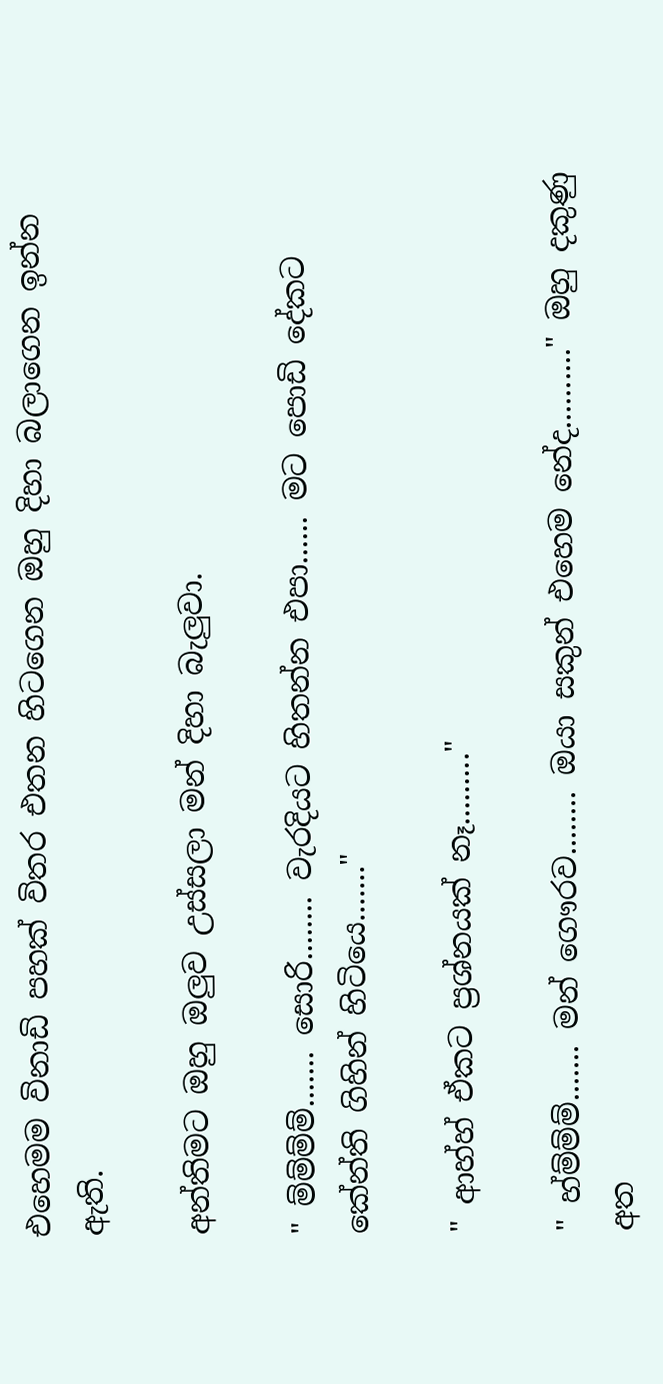එහෙමම විනාඩි පහක් විතර එතන හිටගෙන ඔහු දිහා බලාගෙන ඉන්න ඇති.

අන්තිමට ඔහු ඔලුව උස්සලා මන් දිහා බැලුවා.

" ම්ම්ම්ම්....... සොරි........ වැරදියට හිතන්න එපා...... මට පොඩි දේකට කේන්ති ගිහින් හිටියෙ......."

" ආහ්හ් ඒකට ප්‍රශ්නයක් නෑ........."

" හ්ම්ම්ම්....... මන් ගෞරව........ ඔයා සකුන් එහෙම නේද.........." ඔහු දකුණු අත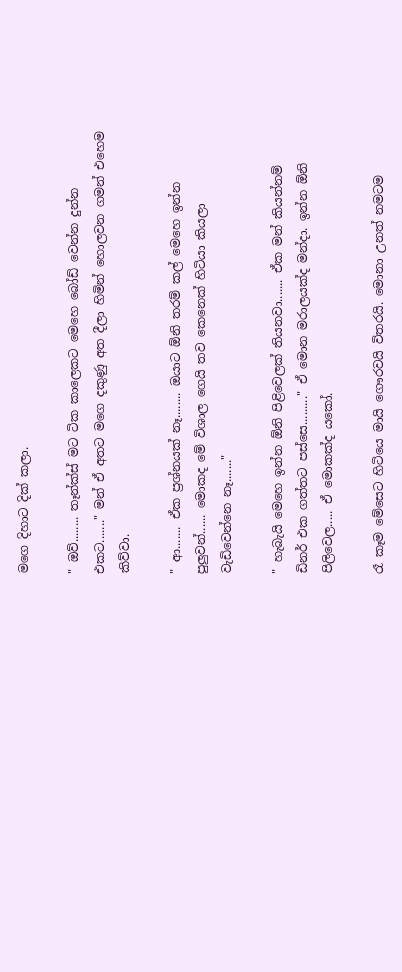මගෙ දිහාට දික් කලා.

" ඔව්........ තෑන්ක්‍ස් මට ටික කාලෙකට මෙහෙ බෝඩ් වෙන්න දුන්න එකට......." මන් ඒ අතට මගෙ දකුණු අත දීලා හිමින් හොලවන ගමන් එහෙම කිව්වා.

" ආ....... ඒක ප්‍රශ්නයක් නෑ........ ඔයාට ඕනි තරම් කල් මෙහෙ ඉන්න පුලුවන්...... මොකද මේ විශාල ගෙයි තව කෙනෙක් හිටියා කියලා වැඩිවෙන්නෙ නෑ......."

" හැබැයි මෙහෙ ඉන්න ඕනි පිළිවෙලක් තියනවා....... ඒක මන් කියන්නම් ඩිනර් එක ගත්තට පස්සෙ........." ඒ මොන මරාලයක්ද මන්දා. ඉන්න ඕනි පිලිවෙල..... ඒ මොකක්ද යකෝ.

රෑ කෑම මේසෙට හිටියෙ මායි ගෞරවයි විතරයි. මොනා උනත් නමටම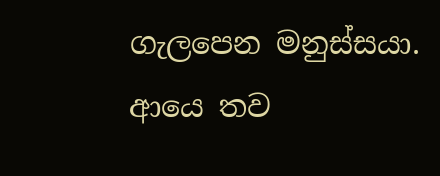ගැලපෙන මනුස්සයා. ආයෙ තව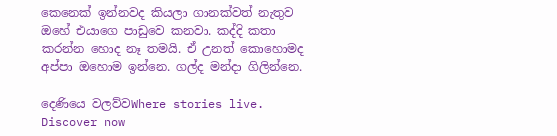කෙනෙක් ඉන්නවද කියලා ගානක්වත් නැතුව ඔහේ එයාගෙ පාඩුවෙ කනවා. කද්දි කතා කරන්න හොද නෑ තමයි. ඒ උනත් කොහොමද අප්පා ඔහොම ඉන්නෙ. ගල්ද මන්දා ගිලින්නෙ.

දෙණියෙ වලව්වWhere stories live. Discover now